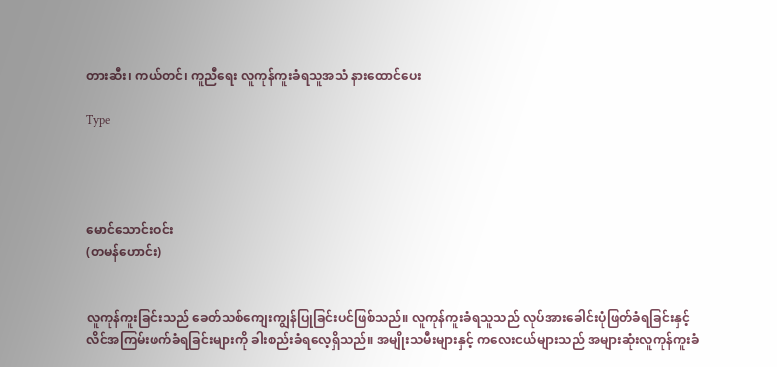တားဆီး၊ ကယ်တင်၊ ကူညီရေး လူကုန်ကူးခံရသူအသံ နားထောင်ပေး

Type




မောင်သောင်းဝင်း
(တမန်ဟောင်း)


လူကုန်ကူးခြင်းသည် ခေတ်သစ်ကျေးကျွန်ပြုခြင်းပင်ဖြစ်သည်။ လူကုန်ကူးခံရသူသည် လုပ်အားခေါင်းပုံဖြတ်ခံရခြင်းနှင့် လိင်အကြမ်းဖက်ခံရခြင်းများကို ခါးစည်းခံရလေ့ရှိသည်။ အမျိုးသမီးများနှင့် ကလေးငယ်များသည် အများဆုံးလူကုန်ကူးခံ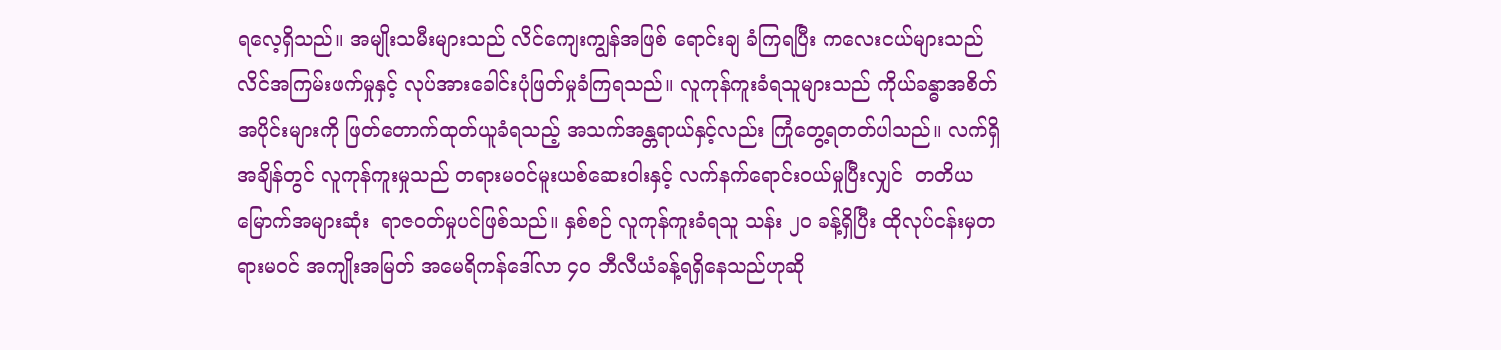ရလေ့ရှိသည်။ အမျိုးသမီးများသည် လိင်ကျေးကျွန်အဖြစ် ရောင်းချ ခံကြရပြီး ကလေးငယ်များသည် လိင်အကြမ်းဖက်မှုနှင့် လုပ်အားခေါင်းပုံဖြတ်မှုခံကြရသည်။ လူကုန်ကူးခံရသူများသည် ကိုယ်ခန္ဓာအစိတ်အပိုင်းများကို ဖြတ်တောက်ထုတ်ယူခံရသည့် အသက်အန္တရာယ်နှင့်လည်း ကြုံတွေ့ရတတ်ပါသည်။ လက်ရှိအချိန်တွင် လူကုန်ကူးမှုသည် တရားမဝင်မူးယစ်ဆေးဝါးနှင့် လက်နက်ရောင်းဝယ်မှုပြီးလျှင်  တတိယမြောက်အများဆုံး  ရာဇဝတ်မှုပင်ဖြစ်သည်။ နှစ်စဉ် လူကုန်ကူးခံရသူ သန်း ၂၀ ခန့်ရှိပြီး ထိုလုပ်ငန်းမှတရားမဝင် အကျိုးအမြတ် အမေရိကန်ဒေါ်လာ ၄၀ ဘီလီယံခန့်ရရှိနေသည်ဟုဆို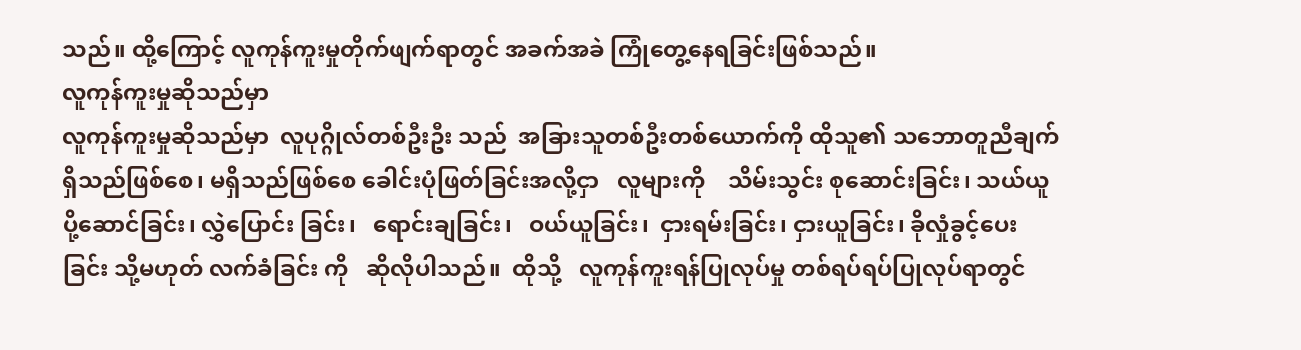သည်။ ထို့ကြောင့် လူကုန်ကူးမှုတိုက်ဖျက်ရာတွင် အခက်အခဲ ကြုံတွေ့နေရခြင်းဖြစ်သည်။
လူကုန်ကူးမှုဆိုသည်မှာ
လူကုန်ကူးမှုဆိုသည်မှာ  လူပုဂ္ဂိုလ်တစ်ဦးဦး သည်  အခြားသူတစ်ဦးတစ်ယောက်ကို ထိုသူ၏ သဘောတူညီချက်ရှိသည်ဖြစ်စေ၊ မရှိသည်ဖြစ်စေ ခေါင်းပုံဖြတ်ခြင်းအလို့ငှာ   လူများကို    သိမ်းသွင်း စုဆောင်းခြင်း၊ သယ်ယူပို့ဆောင်ခြင်း၊ လွှဲပြောင်း ခြင်း၊   ရောင်းချခြင်း၊   ဝယ်ယူခြင်း၊  ငှားရမ်းခြင်း၊ ငှားယူခြင်း၊ ခိုလှုံခွင့်ပေးခြင်း သို့မဟုတ် လက်ခံခြင်း ကို   ဆိုလိုပါသည်။  ထိုသို့   လူကုန်ကူးရန်ပြုလုပ်မှု တစ်ရပ်ရပ်ပြုလုပ်ရာတွင်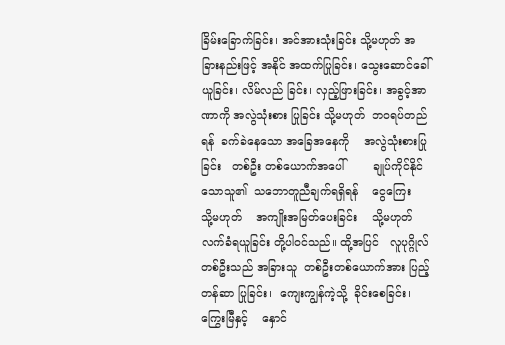ခြိမ်းခြောက်ခြင်း၊ အင်အားသုံးခြင်း သို့မဟုတ် အခြားနည်းဖြင့် အနိုင် အထက်ပြုခြင်း၊ သွေးဆောင်ခေါ်ယူခြင်း၊ လိမ်လည် ခြင်း၊ လှည့်ဖြားခြင်း၊ အခွင့်အာဏာကို အလွဲသုံးစား ပြုခြင်း သို့မဟုတ်  ဘဝရပ်တည်ရန်  ခက်ခဲနေသော အခြေအနေကို    အလွဲသုံးစားပြုခြင်း   တစ်ဦး တစ်ယောက်အပေါ်        ချုပ်ကိုင်နိုင်သောသူ၏  သဘောတူညီချက်ရရှိရန်    ငွေကြေး   သို့မဟုတ်    အကျိုးအမြတ်ပေးခြင်း    သို့မဟုတ် လက်ခံရယူခြင်း တို့ပါဝင်သည်။ ထို့အပြင်   လူပုဂ္ဂိုလ်တစ်ဦးသည် အခြားသူ  တစ်ဦးတစ်ယောက်အား ပြည့်တန်ဆာ ပြုခြင်း၊  ကျေးကျွန်ကဲ့သို့  ခိုင်းစေခြင်း၊  ကြွေးမြီနှင့်    နှောင်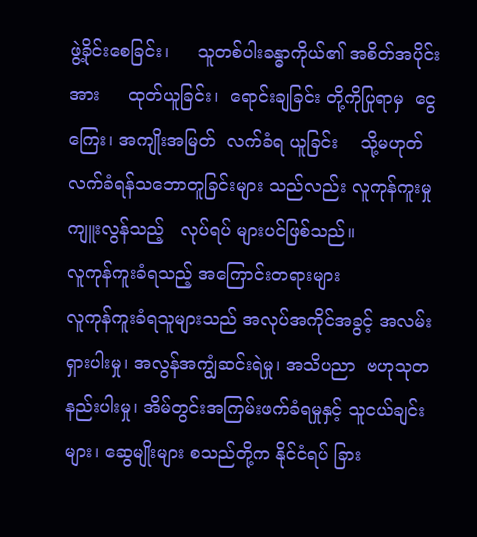ဖွဲ့ခိုင်းစေခြင်း၊     သူတစ်ပါးခန္ဓာကိုယ်၏ အစိတ်အပိုင်းအား     ထုတ်ယူခြင်း၊  ရောင်းချခြင်း တို့ကိုပြုရာမှ  ငွေကြေး၊ အကျိုးအမြတ်  လက်ခံရ ယူခြင်း    သို့မဟုတ်   လက်ခံရန်သဘောတူခြင်းများ သည်လည်း လူကုန်ကူးမှုကျူးလွန်သည့်   လုပ်ရပ် များပင်ဖြစ်သည်။
လူကုန်ကူးခံရသည့် အကြောင်းတရားများ
လူကုန်ကူးခံရသူများသည် အလုပ်အကိုင်အခွင့် အလမ်းရှားပါးမှု၊ အလွန်အကျွံဆင်းရဲမှု၊ အသိပညာ  ဗဟုသုတနည်းပါးမှု၊ အိမ်တွင်းအကြမ်းဖက်ခံရမှုနှင့် သူငယ်ချင်းများ၊ ဆွေမျိုးများ စသည်တို့က နိုင်ငံရပ် ခြား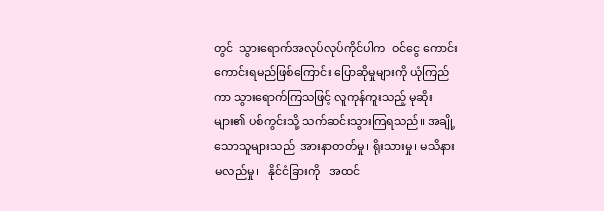တွင်  သွားရောက်အလုပ်လုပ်ကိုင်ပါက  ဝင်ငွေ ကောင်းကောင်းရမည်ဖြစ်ကြောင်း ပြောဆိုမှုများကို ယုံကြည်ကာ သွားရောက်ကြသဖြင့် လူကုန်ကူးသည့် မုဆိုးများ၏ ပစ်ကွင်းသို့ သက်ဆင်းသွားကြရသည်။ အချို့သောသူများသည်  အားနာတတ်မှု၊ ရိုးသားမှု၊ မသိနားမလည်မှု၊   နိုင်ငံခြားကို   အထင်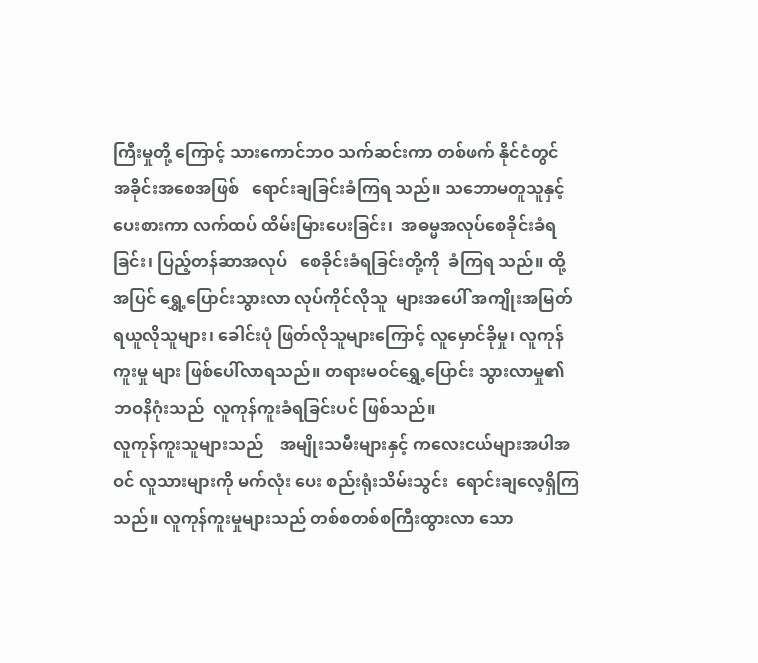ကြီးမှုတို့ ကြောင့် သားကောင်ဘဝ သက်ဆင်းကာ တစ်ဖက် နိုင်ငံတွင်   အခိုင်းအစေအဖြစ်   ရောင်းချခြင်းခံကြရ သည်။ သဘောမတူသူနှင့် ပေးစားကာ လက်ထပ် ထိမ်းမြားပေးခြင်း၊  အဓမ္မအလုပ်စေခိုင်းခံရခြင်း၊ ပြည့်တန်ဆာအလုပ်   စေခိုင်းခံရခြင်းတို့ကို  ခံကြရ သည်။ ထို့အပြင် ရွှေ့ပြောင်းသွားလာ လုပ်ကိုင်လိုသူ  များအပေါ် အကျိုးအမြတ်ရယူလိုသူများ၊ ခေါင်းပုံ ဖြတ်လိုသူများကြောင့် လူမှောင်ခိုမှု၊ လူကုန်ကူးမှု များ ဖြစ်ပေါ်လာရသည်။ တရားမဝင်ရွှေ့ပြောင်း သွားလာမှု၏  ဘဝနိဂုံးသည်  လူကုန်ကူးခံရခြင်းပင် ဖြစ်သည်။
လူကုန်ကူးသူများသည်    အမျိုးသမီးများနှင့် ကလေးငယ်များအပါအဝင် လူသားများကို မက်လုံး ပေး စည်းရုံးသိမ်းသွင်း  ရောင်းချလေ့ရှိကြသည်။ လူကုန်ကူးမှုများသည် တစ်စတစ်စကြီးထွားလာ သော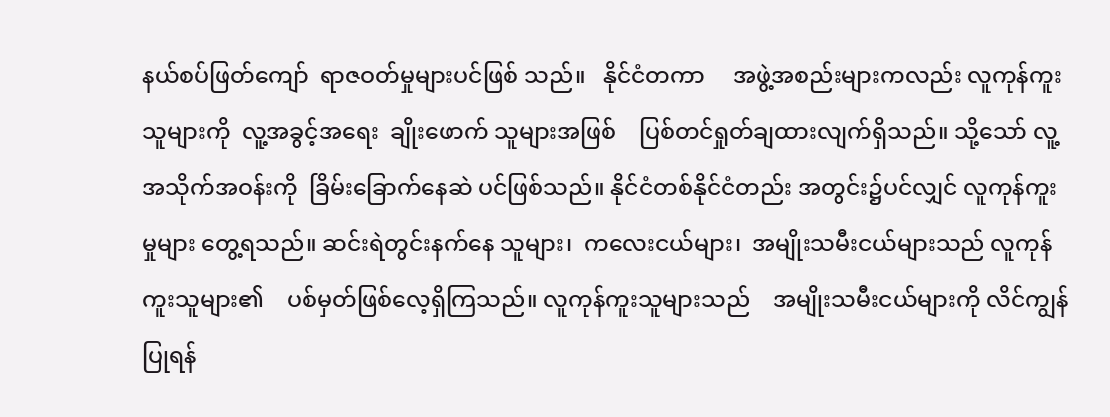နယ်စပ်ဖြတ်ကျော်  ရာဇဝတ်မှုများပင်ဖြစ် သည်။   နိုင်ငံတကာ     အဖွဲ့အစည်းများကလည်း လူကုန်ကူးသူများကို  လူ့အခွင့်အရေး  ချိုးဖောက် သူများအဖြစ်    ပြစ်တင်ရှုတ်ချထားလျက်ရှိသည်။ သို့သော် လူ့အသိုက်အဝန်းကို  ခြိမ်းခြောက်နေဆဲ ပင်ဖြစ်သည်။ နိုင်ငံတစ်နိုင်ငံတည်း အတွင်း၌ပင်လျှင် လူကုန်ကူးမှုများ တွေ့ရသည်။ ဆင်းရဲတွင်းနက်နေ သူများ၊  ကလေးငယ်များ၊  အမျိုးသမီးငယ်များသည် လူကုန်ကူးသူများ၏    ပစ်မှတ်ဖြစ်လေ့ရှိကြသည်။ လူကုန်ကူးသူများသည်    အမျိုးသမီးငယ်များကို လိင်ကျွန်ပြုရန်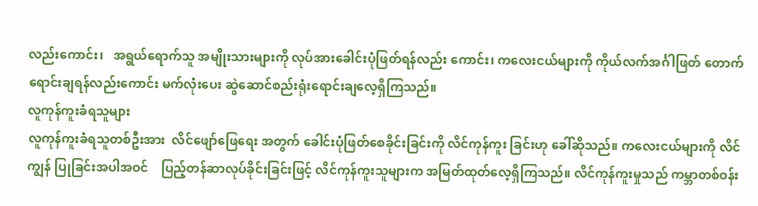လည်းကောင်း၊   အရွယ်ရောက်သူ အမျိုးသားများကို လုပ်အားခေါင်းပုံဖြတ်ရန်လည်း ကောင်း၊ ကလေးငယ်များကို ကိုယ်လက်အင်္ဂါဖြတ် တောက်ရောင်းချရန်လည်းကောင်း မက်လုံးပေး ဆွဲဆောင်စည်းရုံးရောင်းချလေ့ရှိကြသည်။
လူကုန်ကူးခံရသူများ
လူကုန်ကူးခံရသူတစ်ဦးအား  လိင်ဖျော်ဖြေရေး အတွက် ခေါင်းပုံဖြတ်စေခိုင်းခြင်းကို လိင်ကုန်ကူး ခြင်းဟု ခေါ်ဆိုသည်။ ကလေးငယ်များကို လိင်ကျွန် ပြုခြင်းအပါအဝင်    ပြည့်တန်ဆာလုပ်ခိုင်းခြင်းဖြင့် လိင်ကုန်ကူးသူများက အမြတ်ထုတ်လေ့ရှိကြသည်။ လိင်ကုန်ကူးမှုသည် ကမ္ဘာတစ်ဝန်း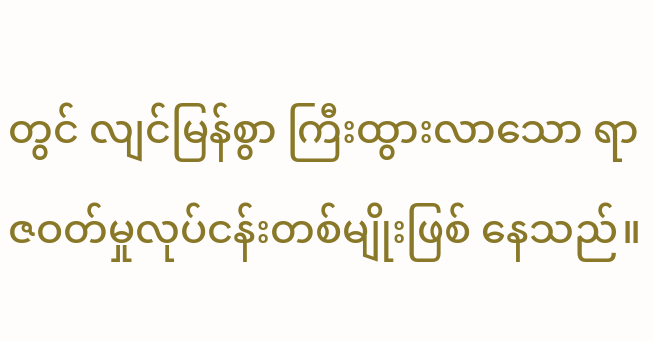တွင် လျင်မြန်စွာ ကြီးထွားလာသော ရာဇဝတ်မှုလုပ်ငန်းတစ်မျိုးဖြစ် နေသည်။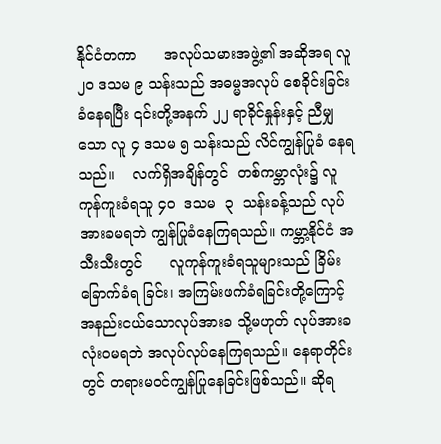နိုင်ငံတကာ      အလုပ်သမားအဖွဲ့၏ အဆိုအရ လူ ၂၀ ဒသမ ၉ သန်းသည် အဓမ္မအလုပ် စေခိုင်းခြင်းခံနေရပြီး ၎င်းတို့အနက် ၂၂ ရာခိုင်နှုန်းနှင့် ညီမျှသော လူ ၄ ဒသမ ၅ သန်းသည် လိင်ကျွန်ပြုခံ နေရသည်။    လက်ရှိအချိန်တွင်  တစ်ကမ္ဘာလုံး၌ လူကုန်ကူးခံရသူ ၄၀  ဒသမ  ၃  သန်းခန့်သည် လုပ်အားခမရဘဲ ကျွန်ပြုခံနေကြရသည်။ ကမ္ဘာ့နိုင်ငံ အသီးသီးတွင်      လူကုန်ကူးခံရသူများသည် ခြိမ်းခြောက်ခံရ ခြင်း၊ အကြမ်းဖက်ခံရခြင်းတို့ကြောင့် အနည်းငယ်သောလုပ်အားခ သို့မဟုတ် လုပ်အားခ လုံးဝမရဘဲ အလုပ်လုပ်နေကြရသည်။ နေရာတိုင်း တွင် တရားမဝင်ကျွန်ပြုနေခြင်းဖြစ်သည်။ ဆိုရ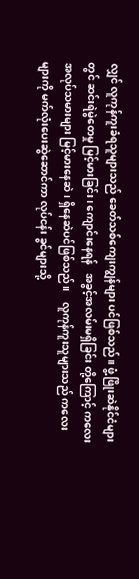လျှင် လူကုန်ကူးခံရသူများသည် ခေတ်သစ်ကျေးကျွန်များ ပင်ဖြစ်သည်။ ဖွံ့ဖြိုးဆဲနိုင်ငံများတွင် ဆင်းရဲမွဲတေမှု မြင့်မားခြင်း၊ ကျောင်းနေရန်   အခွင့်အလမ်းမရှိခြင်း တို့ကြောင့် ကလေးအလုပ်သမားများ မြင့်မားနေဆဲ၊ ရှိနေဆဲပင်ဖြစ်သည်။    လူကုန်ကူးသူများသည် ကလေးများကို မက်လုံးပေးဆွဲဆောင်ကာ လုပ်ငန်း ခွင်များသို့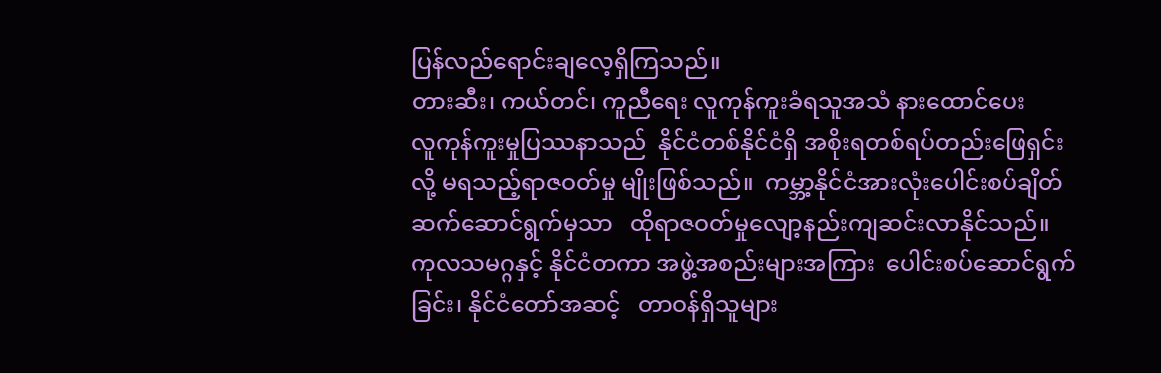ပြန်လည်ရောင်းချလေ့ရှိကြသည်။
တားဆီး၊ ကယ်တင်၊ ကူညီရေး လူကုန်ကူးခံရသူအသံ နားထောင်ပေး
လူကုန်ကူးမှုပြဿနာသည်  နိုင်ငံတစ်နိုင်ငံရှိ အစိုးရတစ်ရပ်တည်းဖြေရှင်းလို့ မရသည့်ရာဇဝတ်မှု မျိုးဖြစ်သည်။  ကမ္ဘာ့နိုင်ငံအားလုံးပေါင်းစပ်ချိတ် ဆက်ဆောင်ရွက်မှသာ   ထိုရာဇဝတ်မှုလျော့နည်းကျဆင်းလာနိုင်သည်။ ကုလသမဂ္ဂနှင့် နိုင်ငံတကာ အဖွဲ့အစည်းများအကြား  ပေါင်းစပ်ဆောင်ရွက်ခြင်း၊ နိုင်ငံတော်အဆင့်   တာဝန်ရှိသူများ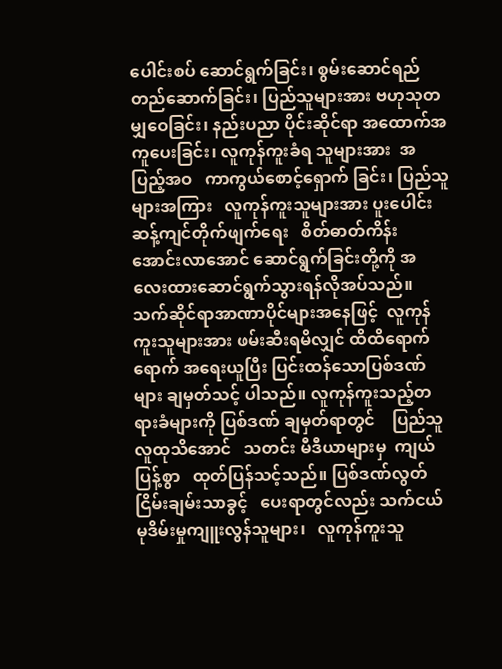ပေါင်းစပ် ဆောင်ရွက်ခြင်း၊ စွမ်းဆောင်ရည်တည်ဆောက်ခြင်း၊ ပြည်သူများအား ဗဟုသုတမျှဝေခြင်း၊ နည်းပညာ ပိုင်းဆိုင်ရာ အထောက်အကူပေးခြင်း၊ လူကုန်ကူးခံရ သူများအား  အပြည့်အဝ   ကာကွယ်စောင့်ရှောက် ခြင်း၊ ပြည်သူများအကြား   လူကုန်ကူးသူများအား ပူးပေါင်းဆန့်ကျင်တိုက်ဖျက်ရေး   စိတ်ဓာတ်ကိန်း အောင်းလာအောင် ဆောင်ရွက်ခြင်းတို့ကို အလေးထားဆောင်ရွက်သွားရန်လိုအပ်သည်။
သက်ဆိုင်ရာအာဏာပိုင်များအနေဖြင့်  လူကုန် ကူးသူများအား ဖမ်းဆီးရမိလျှင် ထိထိရောက်ရောက် အရေးယူပြီး ပြင်းထန်သောပြစ်ဒဏ်များ ချမှတ်သင့် ပါသည်။ လူကုန်ကူးသည့်တရားခံများကို ပြစ်ဒဏ် ချမှတ်ရာတွင်    ပြည်သူလူထုသိအောင်   သတင်း မီဒီယာများမှ  ကျယ်ပြန့်စွာ   ထုတ်ပြန်သင့်သည်။ ပြစ်ဒဏ်လွတ်ငြိမ်းချမ်းသာခွင့်   ပေးရာတွင်လည်း သက်ငယ်မုဒိမ်းမှုကျူးလွန်သူများ၊   လူကုန်ကူးသူ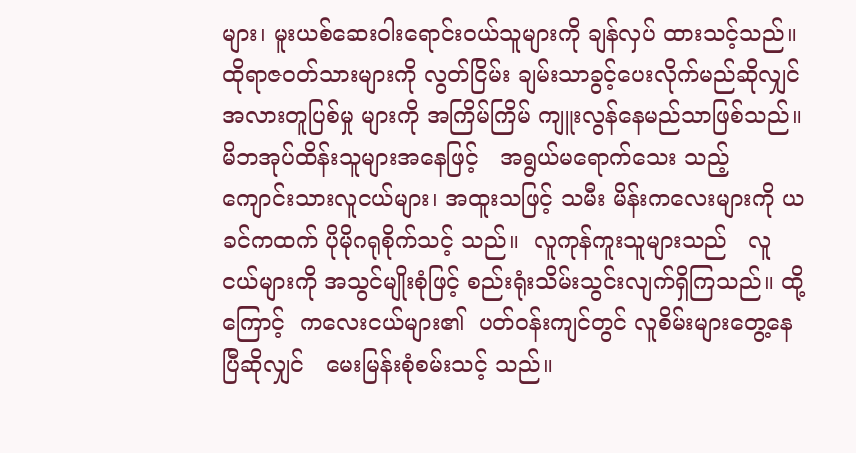များ၊ မူးယစ်ဆေးဝါးရောင်းဝယ်သူများကို ချန်လှပ် ထားသင့်သည်။ ထိုရာဇဝတ်သားများကို လွတ်ငြိမ်း ချမ်းသာခွင့်ပေးလိုက်မည်ဆိုလျှင်  အလားတူပြစ်မှု များကို အကြိမ်ကြိမ် ကျူးလွန်နေမည်သာဖြစ်သည်။  မိဘအုပ်ထိန်းသူများအနေဖြင့်   အရွယ်မရောက်သေး သည့် ကျောင်းသားလူငယ်များ၊ အထူးသဖြင့် သမီး မိန်းကလေးများကို ယခင်ကထက် ပိုမိုဂရုစိုက်သင့် သည်။  လူကုန်ကူးသူများသည်   လူငယ်များကို အသွင်မျိုးစုံဖြင့် စည်းရုံးသိမ်းသွင်းလျက်ရှိကြသည်။ ထို့ကြောင့်  ကလေးငယ်များ၏  ပတ်ဝန်းကျင်တွင် လူစိမ်းများတွေ့နေပြီဆိုလျှင်   မေးမြန်းစုံစမ်းသင့် သည်။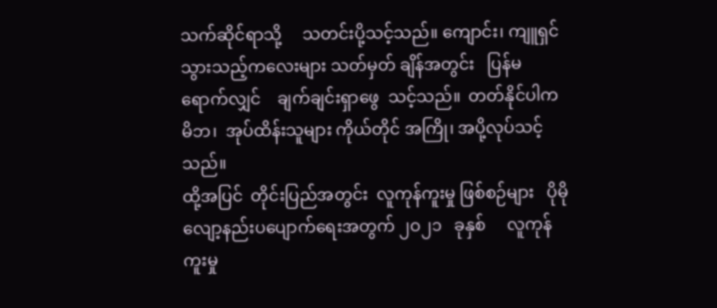သက်ဆိုင်ရာသို့     သတင်းပို့သင့်သည်။ ကျောင်း၊ ကျူရှင်သွားသည့်ကလေးများ သတ်မှတ် ချိန်အတွင်း   ပြန်မရောက်လျှင်    ချက်ချင်းရှာဖွေ  သင့်သည်။  တတ်နိုင်ပါက  မိဘ၊  အုပ်ထိန်းသူများ ကိုယ်တိုင် အကြို၊ အပို့လုပ်သင့်သည်။
ထို့အပြင်  တိုင်းပြည်အတွင်း  လူကုန်ကူးမှု ဖြစ်စဉ်များ   ပိုမိုလျော့နည်းပပျောက်ရေးအတွက် ၂ဝ၂၁   ခုနှစ်     လူကုန်ကူးမှု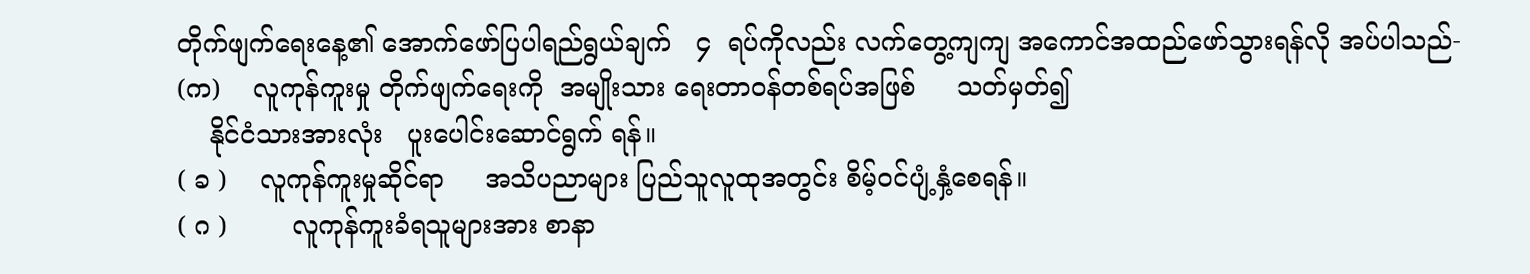တိုက်ဖျက်ရေးနေ့၏ အောက်ဖော်ပြပါရည်ရွယ်ချက်   ၄  ရပ်ကိုလည်း လက်တွေ့ကျကျ အကောင်အထည်ဖော်သွားရန်လို အပ်ပါသည်-
(က)    လူကုန်ကူးမှု တိုက်ဖျက်ရေးကို  အမျိုးသား ရေးတာဝန်တစ်ရပ်အဖြစ်     သတ်မှတ်၍
    နိုင်ငံသားအားလုံး   ပူးပေါင်းဆောင်ရွက် ရန်။
( ခ )    လူကုန်ကူးမှုဆိုင်ရာ     အသိပညာများ ပြည်သူလူထုအတွင်း စိမ့်ဝင်ပျံ့နှံ့စေရန်။
( ဂ )        လူကုန်ကူးခံရသူများအား စာနာ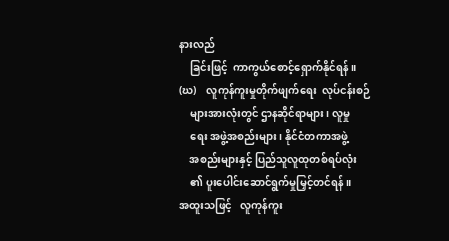နားလည်
    ခြင်းဖြင့်  ကာကွယ်စောင့်ရှောက်နိုင်ရန်။
(ဃ)    လူကုန်ကူးမှုတိုက်ဖျက်ရေး  လုပ်ငန်းစဉ်
    များအားလုံးတွင် ဌာနဆိုင်ရာများ၊ လူမှု
    ရေး အဖွဲ့အစည်းများ၊ နိုင်ငံတကာအဖွဲ့
    အစည်းများနှင့် ပြည်သူလူထုတစ်ရပ်လုံး
    ၏ ပူးပေါင်းဆောင်ရွက်မှုမြှင့်တင်ရန်။
အထူးသဖြင့်   လူကုန်ကူး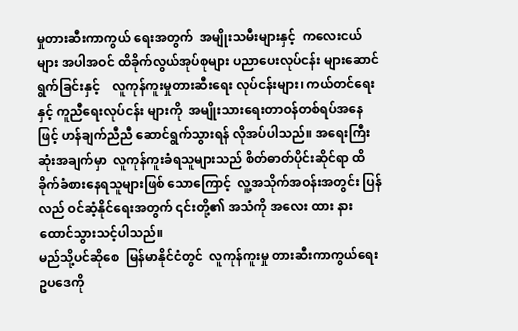မှုတားဆီးကာကွယ် ရေးအတွက်  အမျိုးသမီးများနှင့်  ကလေးငယ်များ အပါအဝင် ထိခိုက်လွယ်အုပ်စုများ ပညာပေးလုပ်ငန်း များဆောင်ရွက်ခြင်းနှင့်    လူကုန်ကူးမှုတားဆီးရေး လုပ်ငန်းများ၊ ကယ်တင်ရေးနှင့် ကူညီရေးလုပ်ငန်း များကို  အမျိုးသားရေးတာဝန်တစ်ရပ်အနေဖြင့် ဟန်ချက်ညီညီ ဆောင်ရွက်သွားရန် လိုအပ်ပါသည်။ အရေးကြီးဆုံးအချက်မှာ  လူကုန်ကူးခံရသူများသည် စိတ်ဓာတ်ပိုင်းဆိုင်ရာ ထိခိုက်ခံစားနေရသူများဖြစ် သောကြောင့်  လူ့အသိုက်အဝန်းအတွင်း ပြန်လည် ဝင်ဆံ့နိုင်ရေးအတွက် ၎င်းတို့၏ အသံကို အလေး ထား နားထောင်သွားသင့်ပါသည်။
မည်သို့ပင်ဆိုစေ  မြန်မာနိုင်ငံတွင်  လူကုန်ကူးမှု တားဆီးကာကွယ်ရေးဥပဒေကို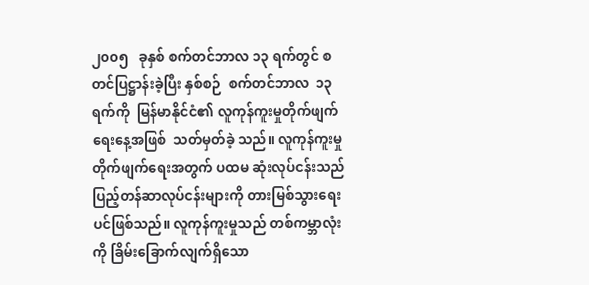၂၀၀၅   ခုနှစ် စက်တင်ဘာလ ၁၃ ရက်တွင် စတင်ပြဋ္ဌာန်းခဲ့ပြီး နှစ်စဉ်  စက်တင်ဘာလ  ၁၃  ရက်ကို  မြန်မာနိုင်ငံ၏ လူကုန်ကူးမှုတိုက်ဖျက်ရေးနေ့အဖြစ်  သတ်မှတ်ခဲ့ သည်။ လူကုန်ကူးမှုတိုက်ဖျက်ရေးအတွက် ပထမ ဆုံးလုပ်ငန်းသည် ပြည့်တန်ဆာလုပ်ငန်းများကို တားမြစ်သွားရေးပင်ဖြစ်သည်။ လူကုန်ကူးမှုသည် တစ်ကမ္ဘာလုံးကို ခြိမ်းခြောက်လျက်ရှိသော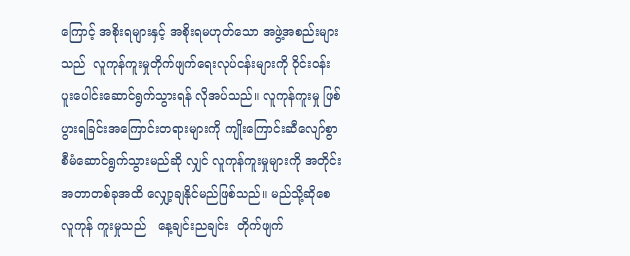ကြောင့် အစိုးရများနှင့် အစိုးရမဟုတ်သော အဖွဲ့အစည်းများ သည်  လူကုန်ကူးမှုတိုက်ဖျက်ရေးလုပ်ငန်းများကို ဝိုင်းဝန်းပူးပေါင်းဆောင်ရွက်သွားရန် လိုအပ်သည်။ လူကုန်ကူးမှု ဖြစ်ပွားရခြင်းအကြောင်းတရားများကို ကျိုးကြောင်းဆီလျော်စွာ စီမံဆောင်ရွက်သွားမည်ဆို လျှင် လူကုန်ကူးမှုများကို အတိုင်းအတာတစ်ခုအထိ လျှော့ချနိုင်မည်ဖြစ်သည်။ မည်သို့ဆိုစေ လူကုန် ကူးမှုသည်   နေ့ချင်းညချင်း  တိုက်ဖျက်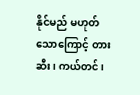နိုင်မည် မဟုတ်သောကြောင့် တားဆီး၊ ကယ်တင်၊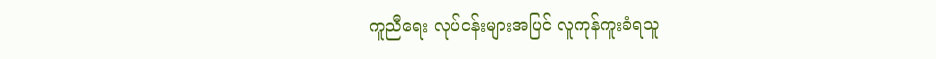ကူညီရေး လုပ်ငန်းများအပြင် လူကုန်ကူးခံရသူ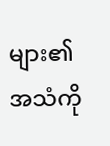များ၏ အသံကို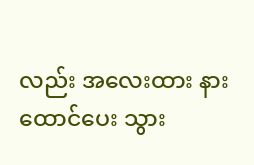လည်း အလေးထား နားထောင်ပေး သွား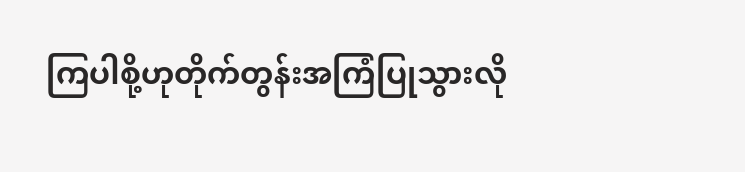ကြပါစို့ဟုတိုက်တွန်းအကြံပြုသွားလို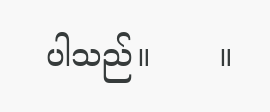ပါသည်။       ။